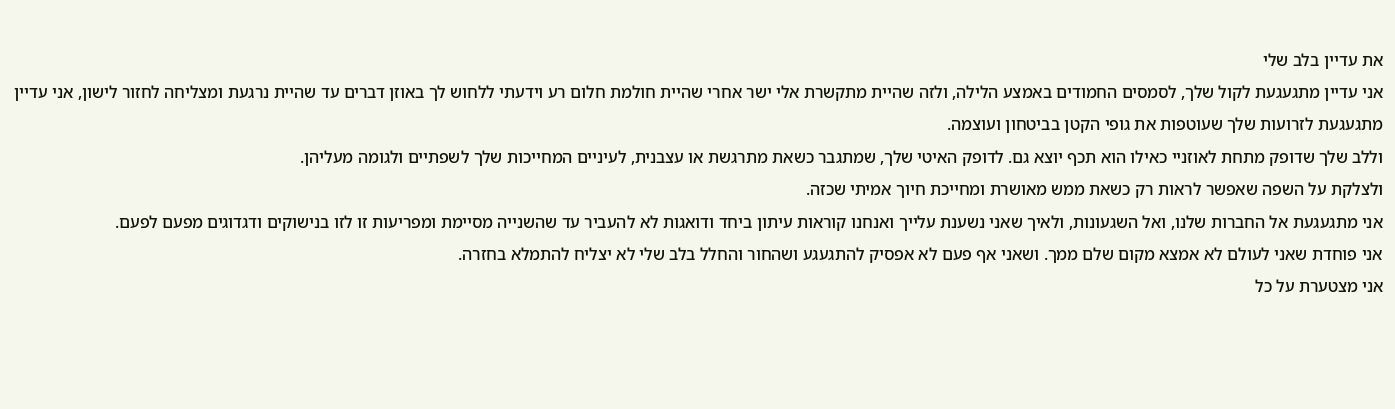את עדיין בלב שלי
אני עדיין מתגעגעת לקול שלך, לסמסים החמודים באמצע הלילה, ולזה שהיית מתקשרת אלי ישר אחרי שהיית חולמת חלום רע וידעתי ללחוש לך באוזן דברים עד שהיית נרגעת ומצליחה לחזור לישון, אני עדיין מתגעגעת לזרועות שלך שעוטפות את גופי הקטן בביטחון ועוצמה.
וללב שלך שדופק מתחת לאוזניי כאילו הוא תכף יוצא גם. לדופק האיטי שלך, שמתגבר כשאת מתרגשת או עצבנית, לעיניים המחייכות שלך לשפתיים ולגומה מעליהן.
ולצלקת על השפה שאפשר לראות רק כשאת ממש מאושרת ומחייכת חיוך אמיתי שכזה.
אני מתגעגעת אל החברות שלנו, ואל השגעונות, ולאיך שאני נשענת עלייך ואנחנו קוראות עיתון ביחד ודואגות לא להעביר עד שהשנייה מסיימת ומפריעות זו לזו בנישוקים ודגדוגים מפעם לפעם.
אני פוחדת שאני לעולם לא אמצא מקום שלם ממך. ושאני אף פעם לא אפסיק להתגעגע ושהחור והחלל בלב שלי לא יצליח להתמלא בחזרה.
אני מצטערת על כל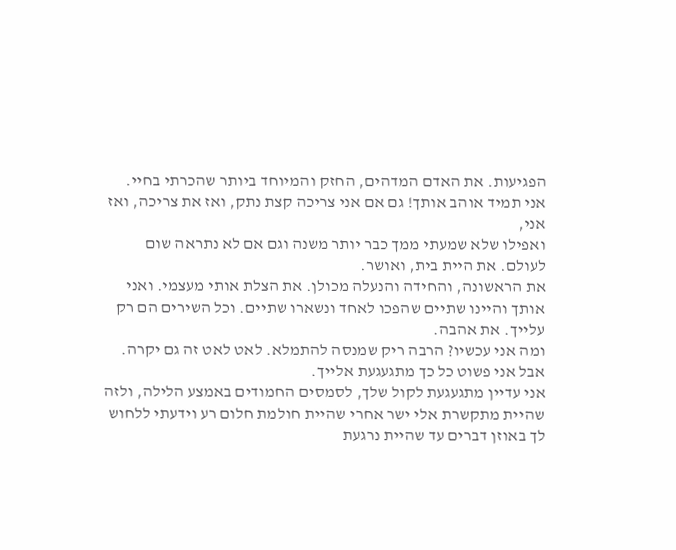הפגיעות. את האדם המדהים, החזק והמיוחד ביותר שהכרתי בחיי. אני תמיד אוהב אותך! גם אם אני צריכה קצת נתק, ואז את צריכה, ואז אני,
ואפילו שלא שמעתי ממך כבר יותר משנה וגם אם לא נתראה שום לעולם. את היית בית, ואושר.
את הראשונה, והחידה והנעלה מכולן. את הצלת אותי מעצמי. ואני אותך והיינו שתיים שהפכו לאחד ונשארו שתיים. וכל השירים הם רק עלייך. את אהבה.
ומה אני עכשיו? הרבה ריק שמנסה להתמלא. לאט לאט זה גם יקרה. אבל אני פשוט כל כך מתגעגעת אלייך.
אני עדיין מתגעגעת לקול שלך, לסמסים החמודים באמצע הלילה, ולזה שהיית מתקשרת אלי ישר אחרי שהיית חולמת חלום רע וידעתי ללחוש לך באוזן דברים עד שהיית נרגעת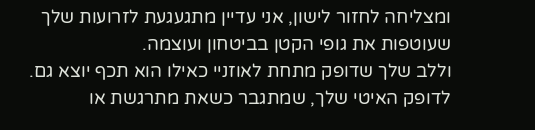ומצליחה לחזור לישון, אני עדיין מתגעגעת לזרועות שלך שעוטפות את גופי הקטן בביטחון ועוצמה.
וללב שלך שדופק מתחת לאוזניי כאילו הוא תכף יוצא גם. לדופק האיטי שלך, שמתגבר כשאת מתרגשת או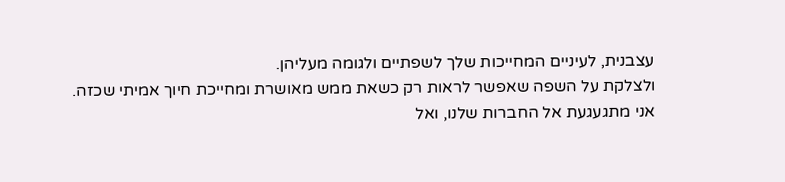עצבנית, לעיניים המחייכות שלך לשפתיים ולגומה מעליהן.
ולצלקת על השפה שאפשר לראות רק כשאת ממש מאושרת ומחייכת חיוך אמיתי שכזה.
אני מתגעגעת אל החברות שלנו, ואל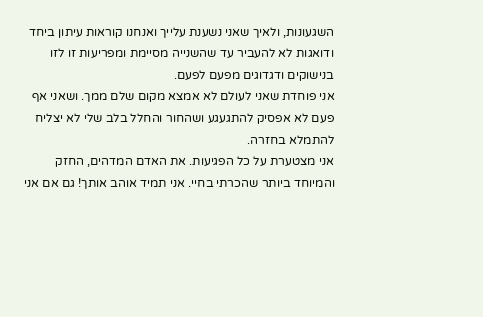השגעונות, ולאיך שאני נשענת עלייך ואנחנו קוראות עיתון ביחד ודואגות לא להעביר עד שהשנייה מסיימת ומפריעות זו לזו בנישוקים ודגדוגים מפעם לפעם.
אני פוחדת שאני לעולם לא אמצא מקום שלם ממך. ושאני אף פעם לא אפסיק להתגעגע ושהחור והחלל בלב שלי לא יצליח להתמלא בחזרה.
אני מצטערת על כל הפגיעות. את האדם המדהים, החזק והמיוחד ביותר שהכרתי בחיי. אני תמיד אוהב אותך! גם אם אני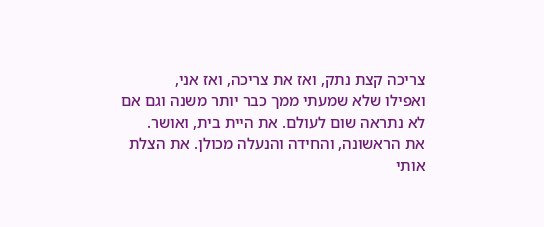צריכה קצת נתק, ואז את צריכה, ואז אני,
ואפילו שלא שמעתי ממך כבר יותר משנה וגם אם לא נתראה שום לעולם. את היית בית, ואושר.
את הראשונה, והחידה והנעלה מכולן. את הצלת אותי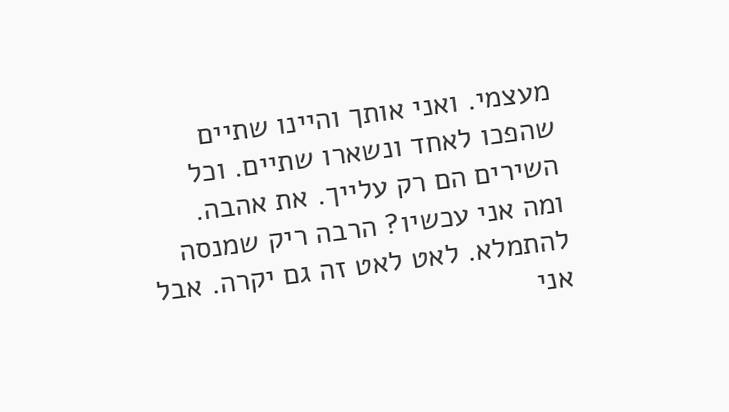מעצמי. ואני אותך והיינו שתיים שהפכו לאחד ונשארו שתיים. וכל השירים הם רק עלייך. את אהבה.
ומה אני עכשיו? הרבה ריק שמנסה להתמלא. לאט לאט זה גם יקרה. אבל אני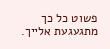פשוט כל כך מתגעגעת אלייך.